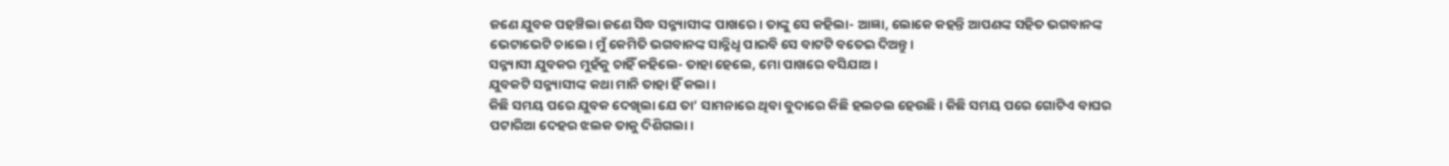ଜଣେ ଯୁବକ ପହଞ୍ଚିଲା ଜଣେ ସିଦ୍ଧ ସନ୍ନ୍ୟାସୀଙ୍କ ପାଖରେ। ତାଙ୍କୁ ସେ କହିଲା- ଆଜ୍ଞା, ଲୋକେ କହନ୍ତି ଆପଣଙ୍କ ସହିତ ଭଗବାନଙ୍କ ଭେଟାଭେଟି ଚାଲେ। ମୁଁ କେମିତି ଭଗବାନଙ୍କ ସାନ୍ନିଧୢ ପାଇବି ସେ ବାଟଟି ବତେଇ ଦିଅନ୍ତୁ।
ସନ୍ନ୍ୟାସୀ ଯୁବକର ମୁହଁକୁ ଚାହିଁ କହିଲେ- ତାହା ହେଲେ, ମୋ ପାଖରେ ବସିଯାଅ।
ଯୁବକଟି ସନ୍ନ୍ୟାସୀଙ୍କ କଥା ମାନି ତାହା ହିଁ କଲା।
କିଛି ସମୟ ପରେ ଯୁବକ ଦେଖିଲା ଯେ ତା’ ସାମନାରେ ଥିବା ବୁଦାରେ କିଛି ହଲଚଲ ହେଉଛି। କିଛି ସମୟ ପରେ ଗୋଟିଏ ବାଘର ପଟାରିଆ ଦେହର ଝଲକ ତାକୁ ଦିଶିଗଲା।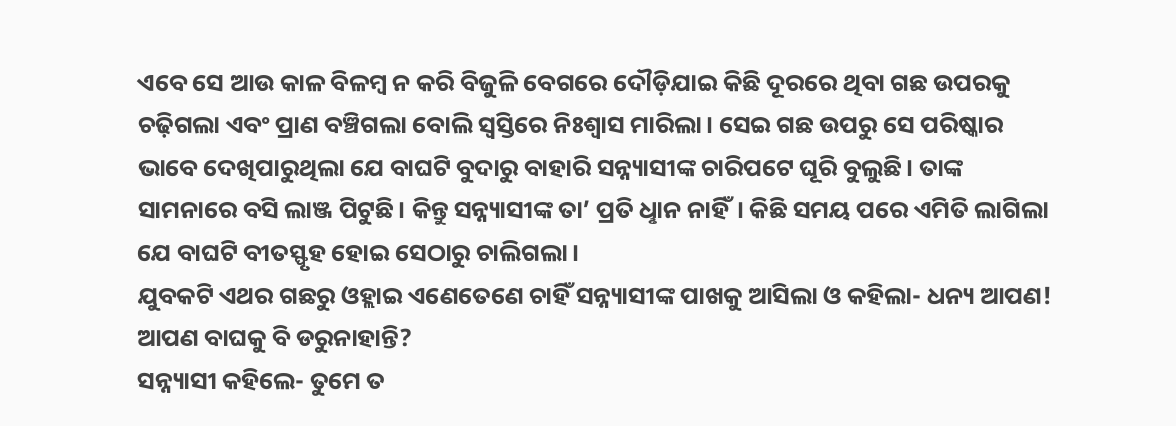ଏବେ ସେ ଆଉ କାଳ ବିଳମ୍ବ ନ କରି ବିଜୁଳି ବେଗରେ ଦୌଡ଼ିଯାଇ କିଛି ଦୂରରେ ଥିବା ଗଛ ଉପରକୁ ଚଢ଼ିଗଲା ଏବଂ ପ୍ରାଣ ବଞ୍ଚିଗଲା ବୋଲି ସ୍ବସ୍ତିରେ ନିଃଶ୍ବାସ ମାରିଲା। ସେଇ ଗଛ ଉପରୁ ସେ ପରିଷ୍କାର ଭାବେ ଦେଖିପାରୁଥିଲା ଯେ ବାଘଟି ବୁଦାରୁ ବାହାରି ସନ୍ନ୍ୟାସୀଙ୍କ ଚାରିପଟେ ଘୂରି ବୁଲୁଛି। ତାଙ୍କ ସାମନାରେ ବସି ଲାଞ୍ଜ ପିଟୁଛି। କିନ୍ତୁ ସନ୍ନ୍ୟାସୀଙ୍କ ତା’ ପ୍ରତି ଧୢାନ ନାହିଁ। କିଛି ସମୟ ପରେ ଏମିତି ଲାଗିଲା ଯେ ବାଘଟି ବୀତସ୍ଫୃହ ହୋଇ ସେଠାରୁ ଚାଲିଗଲା।
ଯୁବକଟି ଏଥର ଗଛରୁ ଓହ୍ଲାଇ ଏଣେତେଣେ ଚାହିଁ ସନ୍ନ୍ୟାସୀଙ୍କ ପାଖକୁ ଆସିଲା ଓ କହିଲା- ଧନ୍ୟ ଆପଣ! ଆପଣ ବାଘକୁ ବି ଡରୁନାହାନ୍ତି?
ସନ୍ନ୍ୟାସୀ କହିଲେ- ତୁମେ ତ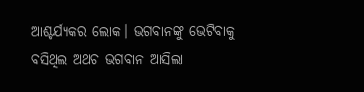ଆଶ୍ଚର୍ଯ୍ୟକର ଲୋକ। ଭଗବାନଙ୍କୁ ଭେଟିବାକୁ ବସିଥିଲ ଅଥଚ ଭଗବାନ ଆସିଲା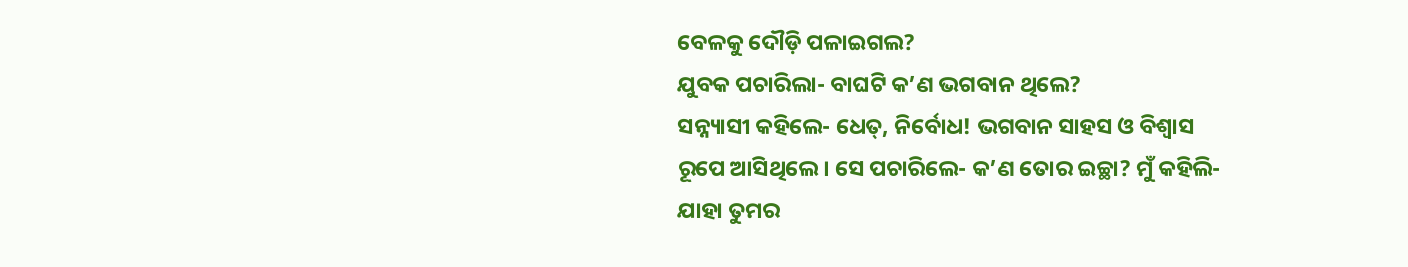ବେଳକୁ ଦୌଡ଼ି ପଳାଇଗଲ?
ଯୁବକ ପଚାରିଲା- ବାଘଟି କ’ଣ ଭଗବାନ ଥିଲେ?
ସନ୍ନ୍ୟାସୀ କହିଲେ- ଧେତ୍, ନିର୍ବୋଧ! ଭଗବାନ ସାହସ ଓ ବିଶ୍ବାସ ରୂପେ ଆସିଥିଲେ। ସେ ପଚାରିଲେ- କ’ଣ ତୋର ଇଚ୍ଛା? ମୁଁ କହିଲି- ଯାହା ତୁମର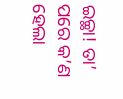ଇଚ୍ଛା! ତା’ ପରେ କ’ଣ ହେଲା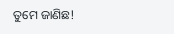ତୁମେ ଜାଣିଛ!